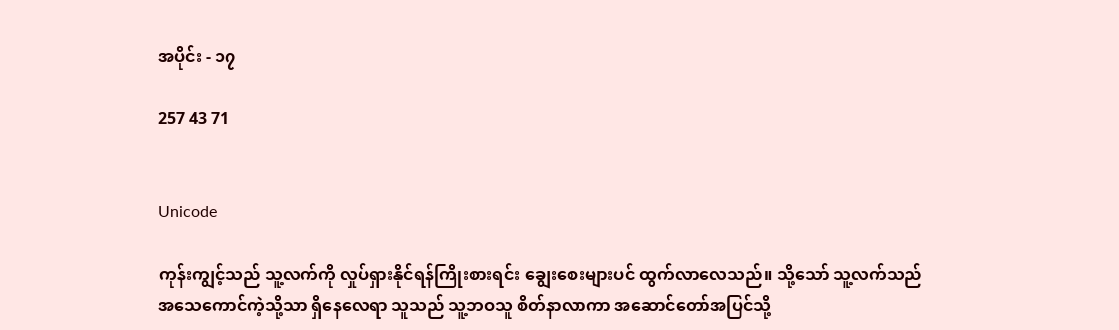အပိုင်း - ၁၇

257 43 71


Unicode

ကုန်းကျွင့်သည် သူ့လက်ကို လှုပ်ရှားနိုင်ရန်ကြိုးစားရင်း ချွေးစေးများပင် ထွက်လာလေသည်။ သို့သော် သူ့လက်သည် အသေကောင်ကဲ့သို့သာ ရှိနေလေရာ သူသည် သူ့ဘဝသူ စိတ်နာလာကာ အဆောင်တော်အပြင်သို့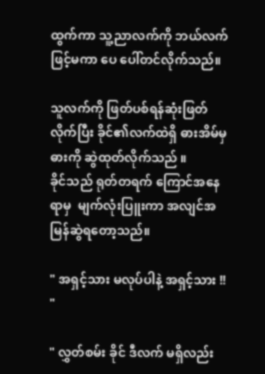ထွက်ကာ သူ့ညာလက်ကို ဘယ်လက်ဖြင့်မကာ ပေ ပေါ်တင်လိုက်သည်။

သူလက်ကို ဖြတ်ပစ်ရန်ဆုံးဖြတ်လိုက်ပြီး ခိုင်၏လက်ထဲရှိ ဓားအိမ်မှ ဓားကို ဆွဲထုတ်လိုက်သည် ။
ခိုင်သည် ရုတ်တရက် ကြောင်အနေရာမှ  မျက်လုံးပြူးကာ အလျင်အမြန်ဆွဲရတော့သည်။

" အရှင့်သား မလုပ်ပါနဲ့ အရှင့်သား !! "

" လွှတ်စမ်း ခိုင် ဒီလက် မရှိလည်း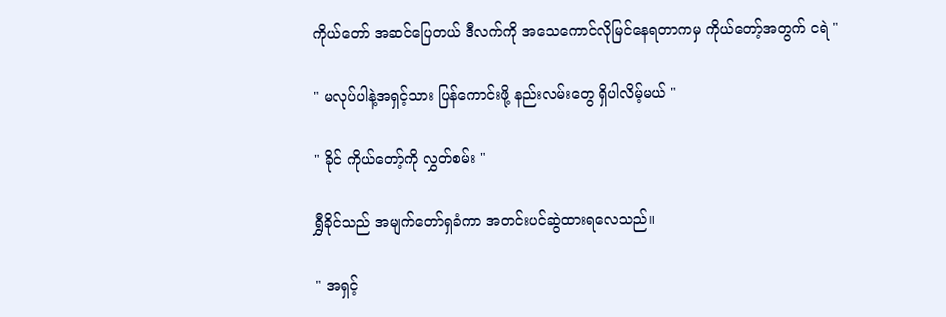ကိုယ်တော် အဆင်ပြေတယ် ဒီလက်ကို အသေကောင်လိုမြင်နေရတာကမှ ကိုယ်တော့်အတွက် ငရဲ "

" မလုပ်ပါနဲ့အရှင့်သား ပြန်ကောင်းဖို့ နည်းလမ်းတွေ ရှိပါလိမ့်မယ် "

" ခိုင် ကိုယ်တော့်ကို လွှတ်စမ်း "

ရွှီခိုင်သည် အမျက်တော်ရှခံကာ အတင်းပင်ဆွဲထားရလေသည်။

" အရှင့်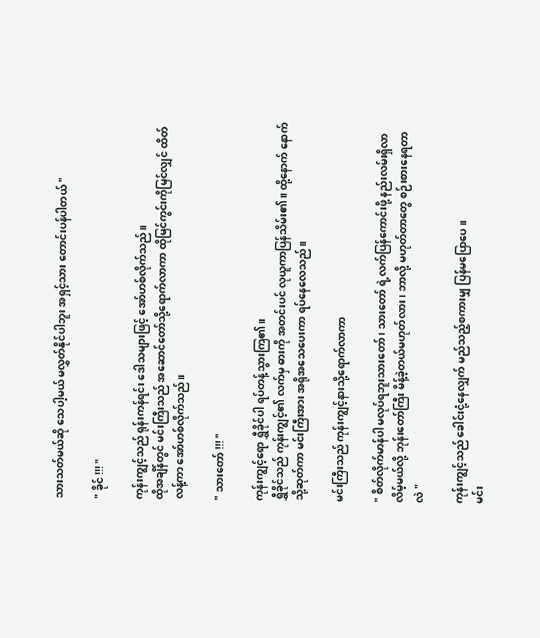သားသတ်မယ်ဆို သေပါ့မယ် မလွှတ်နိုင်ပါဘူး အရှင့်သား တောင်းပန်ပါတယ် "

" ခိုင် !!! "

ကုန်းကျွင့်သည် ရုန်းကန်ရင်း ဒေါသများဖြင့် အော်ဟစ်လိုက်သည်။
ထိုအချိန်တွင် မင်းကြီးသည် အဆောင်တော်သို့ရောက်လာကာ ထိုမြင်ကွင်းကိုမြင်လျှင် ထိတ်လန့်ကာ အော်ဟစ်လိုက်သည်။

" သားတော် !!! "

ကုန်းကျွင့်ရော ရွှီခိုင်ပါ ရပ်တန့်သွားကြ၏။
ရွှီခိုင်သည် ကုန်းကျွင့်၏ လက်မှ ဓားကို အတင်းပင် လုယူကာပြန်သိမ်း၏။ ထို့နောက် နောက်သို့ဆုတ်ကာ မင်းကြီးအား အရိုအသေပေးကာ ရပ်နေလေသည်။

မင်းကြီးသည် ကုန်းကျွင့်နားသို့ရောက်လာကာ

" စိတ်လိုက်မာန်ပါ မလုပ်ရဘူးသားတော် ၊ သားတော် ရဲ့လက်ပြန်ကောင်းဖို့ နည်းလမ်းရှိလာလိမ့်မယ်လို့ ဘုန်းတော်ကြီး မိန့်ခဲ့တယ်မဟုတ်လား ၊ ဘာလို့ မဟုတ်တာတွေ စဉ်းစားနေရတာလဲ "

ကုန်းကျွင့်သည် ခေါင်းငုံ့နေလျှက် မည်သည့်စကားမျှ ပြန်မပြောပေ ။
မင်း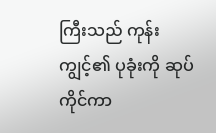ကြီးသည် ကုန်းကျွင့်၏ ပုခုံးကို ဆုပ်ကိုင်ကာ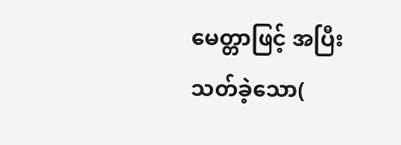မေတ္တာဖြင့် အပြီးသတ်ခဲ့‌သော(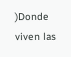)Donde viven las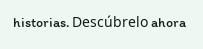historias. Descúbrelo ahora